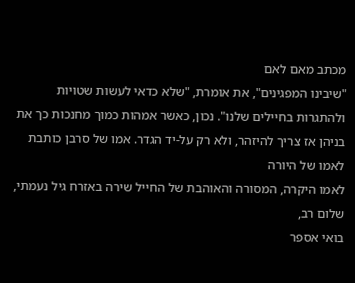מכתב מאם לאם
"שיבינו המפגינים", את אומרת, "שלא כדאי לעשות שטויות ולהתגרות בחיילים שלנו". נכון, כאשר אמהות כמוך מחנכות כך את בניהן אז צריך להיזהר, ולא רק על-יד הגדר. אמו של סרבן כותבת לאמו של היורה
לאמו היקרה, המסורה והאוהבת של החייל שירה באזרח גיל נעמתי, שלום רב,
בואי אספר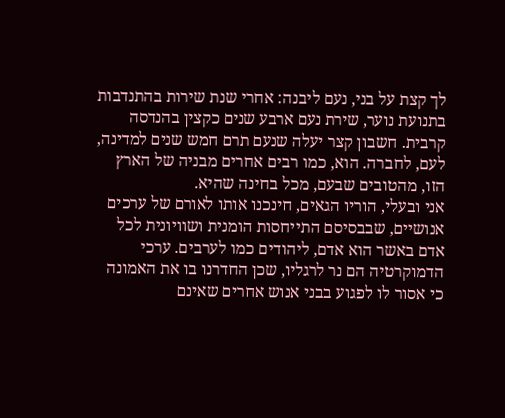לך קצת על בני, נעם ליבנה: אחרי שנת שירות בהתנדבות בתנועת נוער, שירת נעם ארבע שנים כקצין בהנדסה קרבית. חשבון קצר יעלה שנעם תרם חמש שנים למדינה, לעם, לחברה. הוא, כמו רבים אחרים מבניה של הארץ הזו, מהטובים שבעם, מכל בחינה שהיא.
אני ובעלי, הוריו הגאים, חינכנו אותו לאורם של ערכים אנושיים, שבבסיסם התייחסות הומנית ושוויונית לכל אדם באשר הוא אדם, ליהודים כמו לערבים. ערכי הדמוקרטיה הם נר לרגליו, שכן החדרנו בו את האמונה כי אסור לו לפגוע בבני אנוש אחרים שאינם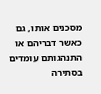מסכנים אותו, גם כאשר דבריהם או התנהגותם עומדים בסתירה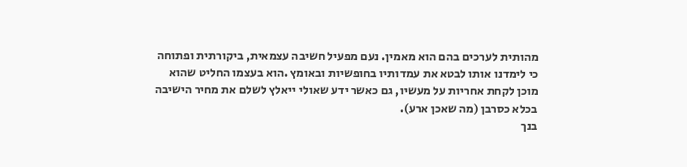מהותית לערכים בהם הוא מאמין. נעם מפעיל חשיבה עצמאית, ביקורתית ופתוחה כי לימדנו אותו לבטא את עמדותיו בחופשיות ובאומץ .הוא בעצמו החליט שהוא מוכן לקחת אחריות על מעשיו, גם כאשר ידע שאולי ייאלץ לשלם את מחיר הישיבה בכלא כסרבן (מה שאכן ארע).
בנך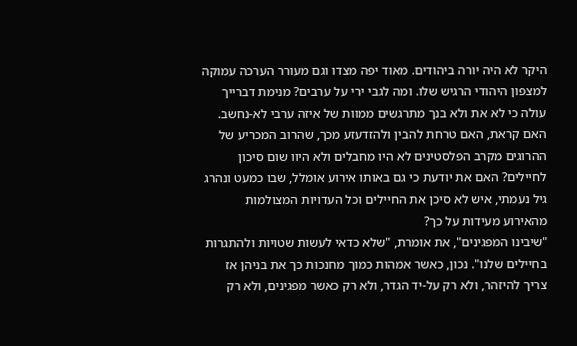היקר לא היה יורה ביהודים. מאוד יפה מצדו וגם מעורר הערכה עמוקה למצפון היהודי הרגיש שלו. ומה לגבי ירי על ערבים? מנימת דברייך עולה כי לא את ולא בנך מתרגשים ממוות של איזה ערבי לא-נחשב. האם קראת, האם טרחת להבין ולהזדעזע מכך, שהרוב המכריע של ההרוגים מקרב הפלסטינים לא היו מחבלים ולא היוו שום סיכון לחיילים? האם את יודעת כי גם באותו אירוע אומלל, שבו כמעט ונהרג גיל נעמתי, איש לא סיכן את החיילים וכל העדויות המצולמות מהאירוע מעידות על כך?
"שיבינו המפגינים", את אומרת, "שלא כדאי לעשות שטויות ולהתגרות בחיילים שלנו". נכון, כאשר אמהות כמוך מחנכות כך את בניהן אז צריך להיזהר, ולא רק על-יד הגדר, ולא רק כאשר מפגינים, ולא רק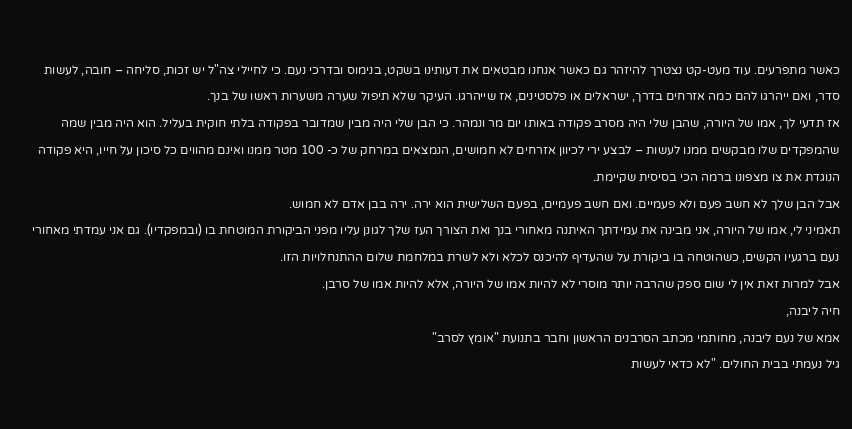כאשר מתפרעים. עוד מעט-קט נצטרך להיזהר גם כאשר אנחנו מבטאים את דעותינו בשקט, בנימוס ובדרכי נעם. כי לחיילי צה"ל יש זכות, סליחה – חובה, לעשות סדר, ואם ייהרגו להם כמה אזרחים בדרך, ישראלים או פלסטינים, אז שייהרגו. העיקר שלא תיפול שערה משערות ראשו של בנך.
אז תדעי לך, אמו של היורה, שהבן שלי היה מסרב פקודה באותו יום מר ונמהר. כי הבן שלי היה מבין שמדובר בפקודה בלתי חוקית בעליל. הוא היה מבין שמה שהמפקדים שלו מבקשים ממנו לעשות – לבצע ירי לכיוון אזרחים לא חמושים, הנמצאים במרחק של כ- 100 מטר ממנו ואינם מהווים כל סיכון על חייו, היא פקודה הנוגדת את צו מצפונו ברמה הכי בסיסית שקיימת.
אבל הבן שלך לא חשב פעם ולא פעמיים. ואם חשב פעמיים, בפעם השלישית הוא ירה. ירה בבן אדם לא חמוש.
תאמיני לי, אמו של היורה, אני מבינה את עמידתך האיתנה מאחורי בנך ואת הצורך העז שלך לגונן עליו מפני הביקורת המוטחת בו (ובמפקדיו). גם אני עמדתי מאחורי נעם ברגעיו הקשים, כשהוטחה בו ביקורת על שהעדיף להיכנס לכלא ולא לשרת במלחמת שלום ההתנחלויות הזו.
אבל למרות זאת אין לי שום ספק שהרבה יותר מוסרי לא להיות אמו של היורה, אלא להיות אמו של סרבן.
חיה ליבנה,
אמא של נעם ליבנה, מחותמי מכתב הסרבנים הראשון וחבר בתנועת "אומץ לסרב"
גיל נעמתי בבית החולים. "לא כדאי לעשות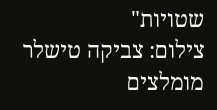שטויות"
צילום: צביקה טישלר
מומלצים